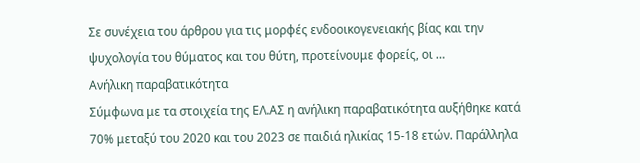Σε συνέχεια του άρθρου για τις μορφές ενδοοικογενειακής βίας και την ψυχολογία του θύματος και του θύτη, προτείνουμε φορείς, οι …
Ανήλικη παραβατικότητα
Σύμφωνα με τα στοιχεία της ΕΛ.ΑΣ η ανήλικη παραβατικότητα αυξήθηκε κατά 70% μεταξύ του 2020 και του 2023 σε παιδιά ηλικίας 15-18 ετών. Παράλληλα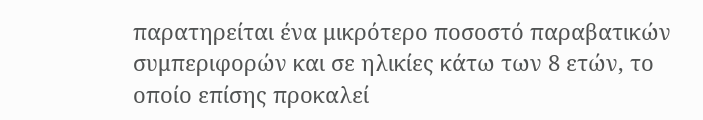παρατηρείται ένα μικρότερο ποσοστό παραβατικών συμπεριφορών και σε ηλικίες κάτω των 8 ετών, το οποίο επίσης προκαλεί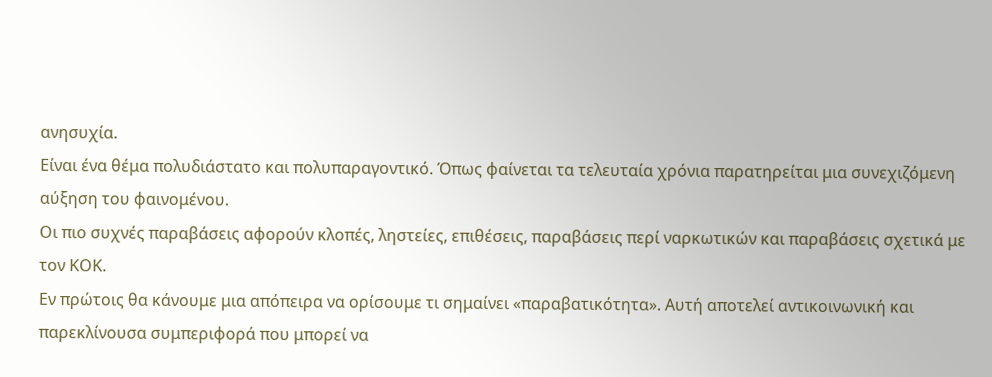ανησυχία.
Είναι ένα θέμα πολυδιάστατο και πολυπαραγοντικό. Όπως φαίνεται τα τελευταία χρόνια παρατηρείται μια συνεχιζόμενη αύξηση του φαινομένου.
Οι πιο συχνές παραβάσεις αφορούν κλοπές, ληστείες, επιθέσεις, παραβάσεις περί ναρκωτικών και παραβάσεις σχετικά με τον ΚΟΚ.
Εν πρώτοις θα κάνουμε μια απόπειρα να ορίσουμε τι σημαίνει «παραβατικότητα». Αυτή αποτελεί αντικοινωνική και παρεκλίνουσα συμπεριφορά που μπορεί να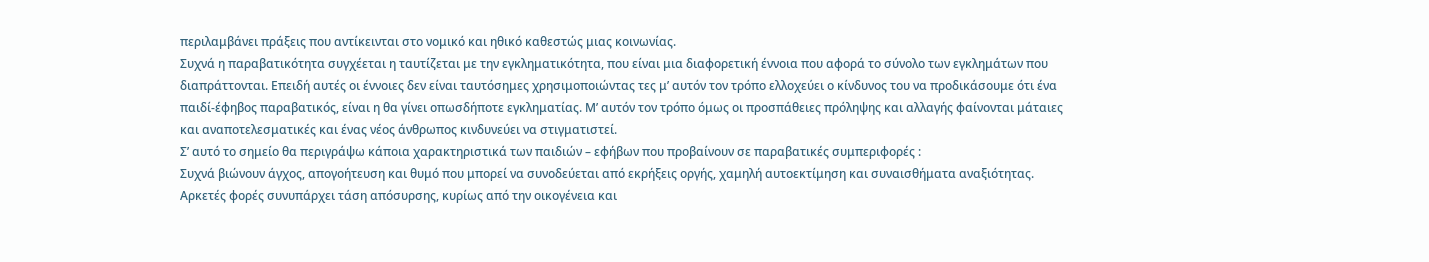περιλαμβάνει πράξεις που αντίκεινται στο νομικό και ηθικό καθεστώς μιας κοινωνίας.
Συχνά η παραβατικότητα συγχέεται η ταυτίζεται με την εγκληματικότητα, που είναι μια διαφορετική έννοια που αφορά το σύνολο των εγκλημάτων που διαπράττονται. Επειδή αυτές οι έννοιες δεν είναι ταυτόσημες χρησιμοποιώντας τες μ’ αυτόν τον τρόπο ελλοχεύει ο κίνδυνος του να προδικάσουμε ότι ένα παιδί-έφηβος παραβατικός, είναι η θα γίνει οπωσδήποτε εγκληματίας. Μ’ αυτόν τον τρόπο όμως οι προσπάθειες πρόληψης και αλλαγής φαίνονται μάταιες και αναποτελεσματικές και ένας νέος άνθρωπος κινδυνεύει να στιγματιστεί.
Σ’ αυτό το σημείο θα περιγράψω κάποια χαρακτηριστικά των παιδιών – εφήβων που προβαίνουν σε παραβατικές συμπεριφορές :
Συχνά βιώνουν άγχος, απογοήτευση και θυμό που μπορεί να συνοδεύεται από εκρήξεις οργής, χαμηλή αυτοεκτίμηση και συναισθήματα αναξιότητας. Αρκετές φορές συνυπάρχει τάση απόσυρσης, κυρίως από την οικογένεια και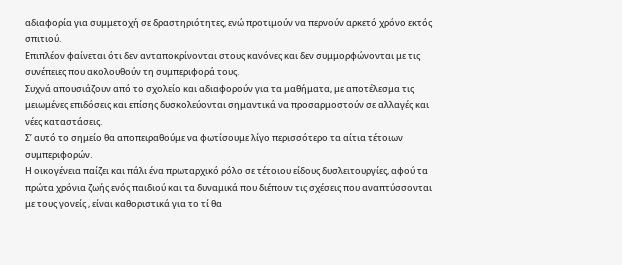αδιαφορία για συμμετοχή σε δραστηριότητες, ενώ προτιμούν να περνούν αρκετό χρόνο εκτός σπιτιού.
Επιπλέον φαίνεται ότι δεν ανταποκρίνονται στους κανόνες και δεν συμμορφώνονται με τις συνέπειες που ακολουθούν τη συμπεριφορά τους.
Συχνά απουσιάζουν από το σχολείο και αδιαφορούν για τα μαθήματα, με αποτέλεσμα τις μειωμένες επιδόσεις και επίσης δυσκολεύονται σημαντικά να προσαρμοστούν σε αλλαγές και νέες καταστάσεις.
Σ’ αυτό το σημείο θα αποπειραθούμε να φωτίσουμε λίγο περισσότερο τα αίτια τέτοιων συμπεριφορών.
Η οικογένεια παίζει και πάλι ένα πρωταρχικό ρόλο σε τέτοιου είδους δυσλειτουργίες, αφού τα πρώτα χρόνια ζωής ενός παιδιού και τα δυναμικά που διέπουν τις σχέσεις που αναπτύσσονται με τους γονείς , είναι καθοριστικά για το τί θα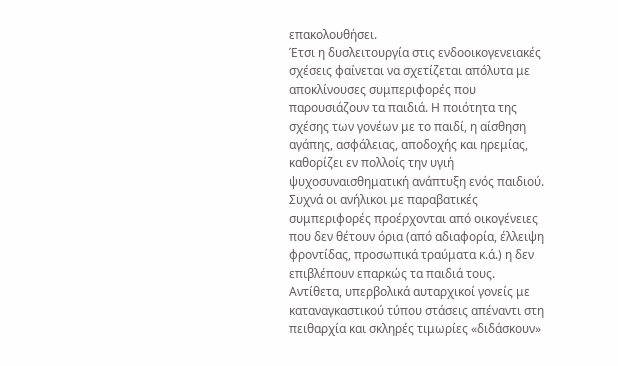επακολουθήσει.
Έτσι η δυσλειτουργία στις ενδοοικογενειακές σχέσεις φαίνεται να σχετίζεται απόλυτα με αποκλίνουσες συμπεριφορές που παρουσιάζουν τα παιδιά. Η ποιότητα της σχέσης των γονέων με το παιδί, η αίσθηση αγάπης, ασφάλειας, αποδοχής και ηρεμίας, καθορίζει εν πολλοίς την υγιή ψυχοσυναισθηματική ανάπτυξη ενός παιδιού.
Συχνά οι ανήλικοι με παραβατικές συμπεριφορές προέρχονται από οικογένειες που δεν θέτουν όρια (από αδιαφορία, έλλειψη φροντίδας, προσωπικά τραύματα κ.ά.) η δεν επιβλέπουν επαρκώς τα παιδιά τους.
Αντίθετα, υπερβολικά αυταρχικοί γονείς με καταναγκαστικού τύπου στάσεις απέναντι στη πειθαρχία και σκληρές τιμωρίες «διδάσκουν»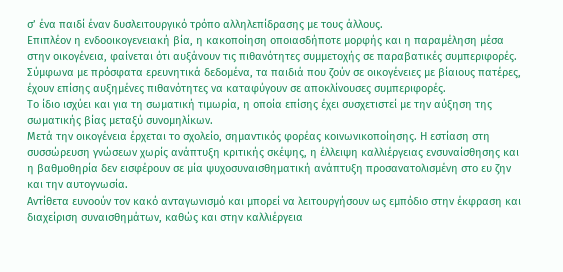σ’ ένα παιδί έναν δυσλειτουργικό τρόπο αλληλεπίδρασης με τους άλλους.
Επιπλέον η ενδοοικογενειακή βία, η κακοποίηση οποιασδήποτε μορφής και η παραμέληση μέσα στην οικογένεια, φαίνεται ότι αυξάνουν τις πιθανότητες συμμετοχής σε παραβατικές συμπεριφορές.
Σύμφωνα με πρόσφατα ερευνητικά δεδομένα, τα παιδιά που ζούν σε οικογένειες με βίαιους πατέρες, έχουν επίσης αυξημένες πιθανότητες να καταφύγουν σε αποκλίνουσες συμπεριφορές.
Το ίδιο ισχύει και για τη σωματική τιμωρία, η οποία επίσης έχει συσχετιστεί με την αύξηση της σωματικής βίας μεταξύ συνομηλίκων.
Μετά την οικογένεια έρχεται το σχολείο, σημαντικός φορέας κοινωνικοποίησης. Η εστίαση στη συσσώρευση γνώσεων χωρίς ανάπτυξη κριτικής σκέψης, η έλλειψη καλλιέργειας ενσυναίσθησης και η βαθμοθηρία δεν εισφέρουν σε μία ψυχοσυναισθηματική ανάπτυξη προσανατολισμένη στο ευ ζην και την αυτογνωσία.
Αντίθετα ευνοούν τον κακό ανταγωνισμό και μπορεί να λειτουργήσουν ως εμπόδιο στην έκφραση και διαχείριση συναισθημάτων, καθώς και στην καλλιέργεια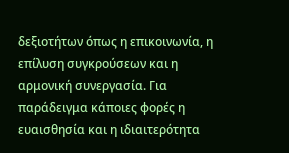δεξιοτήτων όπως η επικοινωνία, η επίλυση συγκρούσεων και η αρμονική συνεργασία. Για παράδειγμα κάποιες φορές η ευαισθησία και η ιδιαιτερότητα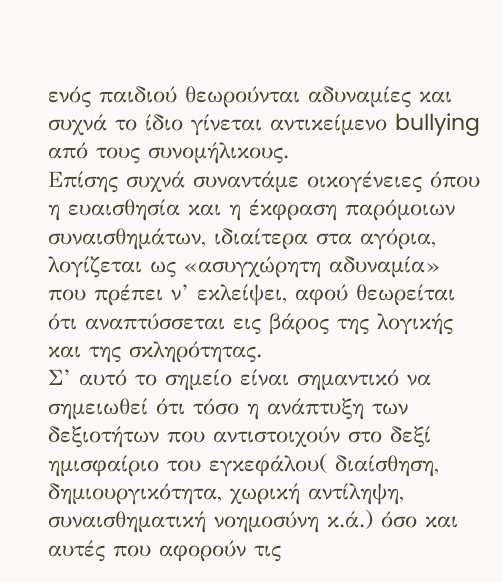ενός παιδιού θεωρούνται αδυναμίες και συχνά το ίδιο γίνεται αντικείμενο bullying από τους συνομήλικους.
Επίσης συχνά συναντάμε οικογένειες όπου η ευαισθησία και η έκφραση παρόμοιων συναισθημάτων, ιδιαίτερα στα αγόρια, λογίζεται ως «ασυγχώρητη αδυναμία» που πρέπει ν’ εκλείψει, αφού θεωρείται ότι αναπτύσσεται εις βάρος της λογικής και της σκληρότητας.
Σ’ αυτό το σημείο είναι σημαντικό να σημειωθεί ότι τόσο η ανάπτυξη των δεξιοτήτων που αντιστοιχούν στο δεξί ημισφαίριο του εγκεφάλου( διαίσθηση, δημιουργικότητα, χωρική αντίληψη, συναισθηματική νοημοσύνη κ.ά.) όσο και αυτές που αφορούν τις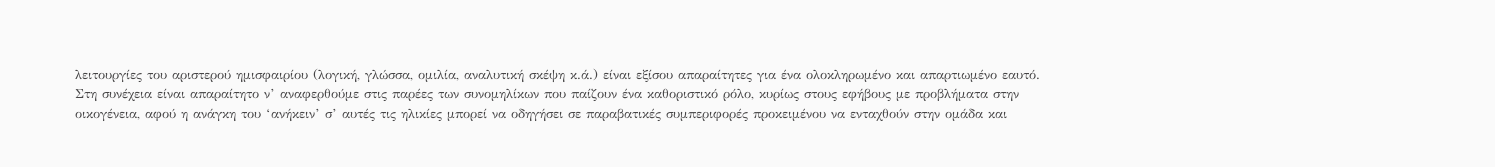λειτουργίες του αριστερού ημισφαιρίου (λογική, γλώσσα, ομιλία, αναλυτική σκέψη κ.ά.) είναι εξίσου απαραίτητες για ένα ολοκληρωμένο και απαρτιωμένο εαυτό.
Στη συνέχεια είναι απαραίτητο ν’ αναφερθούμε στις παρέες των συνομηλίκων που παίζουν ένα καθοριστικό ρόλο, κυρίως στους εφήβους με προβλήματα στην οικογένεια, αφού η ανάγκη του ‘ανήκειν’ σ’ αυτές τις ηλικίες μπορεί να οδηγήσει σε παραβατικές συμπεριφορές προκειμένου να ενταχθούν στην ομάδα και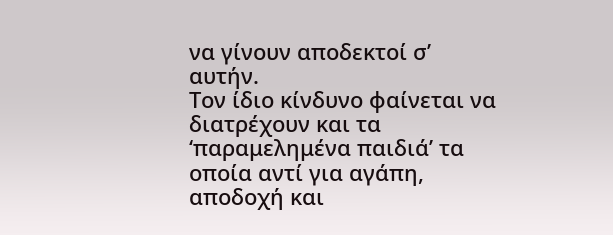να γίνουν αποδεκτοί σ’ αυτήν.
Τον ίδιο κίνδυνο φαίνεται να διατρέχουν και τα ‘παραμελημένα παιδιά’ τα οποία αντί για αγάπη, αποδοχή και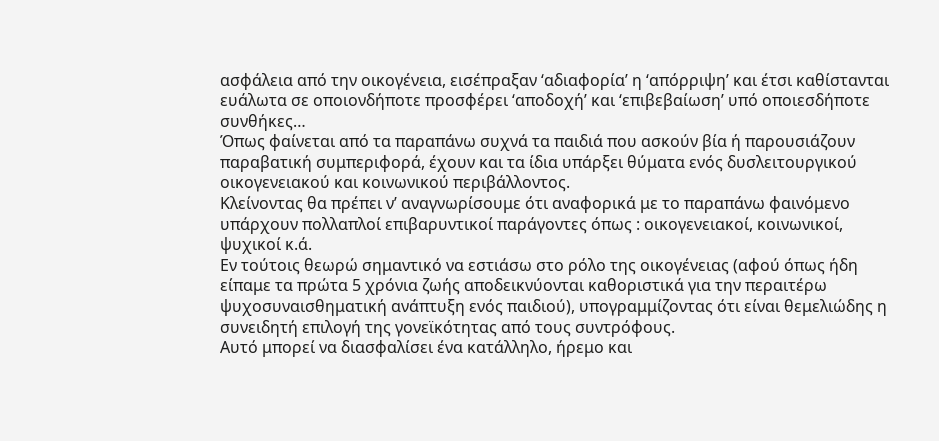ασφάλεια από την οικογένεια, εισέπραξαν ‘αδιαφορία’ η ‘απόρριψη’ και έτσι καθίστανται ευάλωτα σε οποιονδήποτε προσφέρει ‘αποδοχή’ και ‘επιβεβαίωση’ υπό οποιεσδήποτε συνθήκες…
Όπως φαίνεται από τα παραπάνω συχνά τα παιδιά που ασκούν βία ή παρουσιάζουν παραβατική συμπεριφορά, έχουν και τα ίδια υπάρξει θύματα ενός δυσλειτουργικού οικογενειακού και κοινωνικού περιβάλλοντος.
Κλείνοντας θα πρέπει ν’ αναγνωρίσουμε ότι αναφορικά με το παραπάνω φαινόμενο υπάρχουν πολλαπλοί επιβαρυντικοί παράγοντες όπως : οικογενειακοί, κοινωνικοί, ψυχικοί κ.ά.
Εν τούτοις θεωρώ σημαντικό να εστιάσω στο ρόλο της οικογένειας (αφού όπως ήδη είπαμε τα πρώτα 5 χρόνια ζωής αποδεικνύονται καθοριστικά για την περαιτέρω ψυχοσυναισθηματική ανάπτυξη ενός παιδιού), υπογραμμίζοντας ότι είναι θεμελιώδης η συνειδητή επιλογή της γονεϊκότητας από τους συντρόφους.
Αυτό μπορεί να διασφαλίσει ένα κατάλληλο, ήρεμο και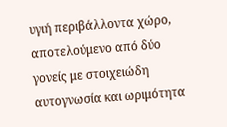υγιή περιβάλλοντα χώρο, αποτελούμενο από δύο γονείς με στοιχειώδη αυτογνωσία και ωριμότητα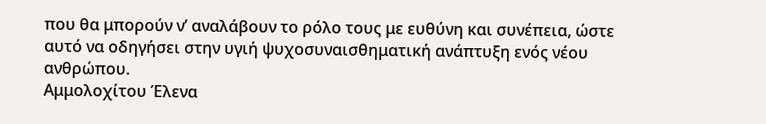που θα μπορούν ν’ αναλάβουν το ρόλο τους με ευθύνη και συνέπεια, ώστε αυτό να οδηγήσει στην υγιή ψυχοσυναισθηματική ανάπτυξη ενός νέου ανθρώπου.
Αμμολοχίτου Έλενα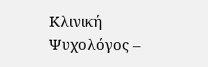Κλινική Ψυχολόγος –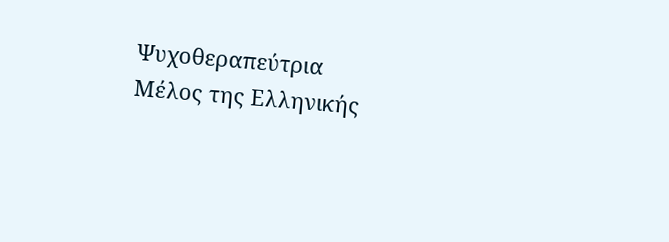Ψυχοθεραπεύτρια
Μέλος της Ελληνικής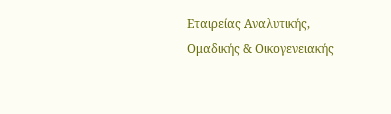Εταιρείας Αναλυτικής, Ομαδικής & Οικογενειακής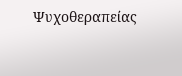Ψυχοθεραπείας